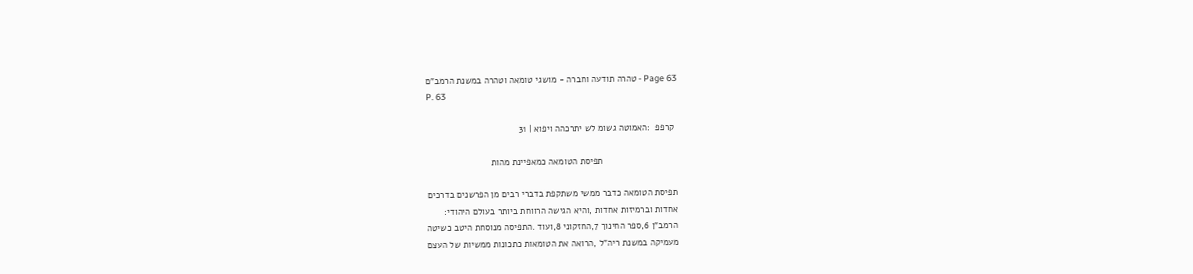Page 63 - טהרה תודעה וחברה - מושגי טומאה וטהרה במשנת הרמב"ם
P. 63

 קרפפ  :האמוטה גשומ לש יתרכהה ויפוא ׀ 31

                             תפיסת הטומאה כמאפיינת מהות

תפיסת הטומאה כדבר ממשי משתקפת בדברי רבים מן הפרשנים בדרכים
אחדות וברמיזות אחדות ,והיא הגישה הרווחת ביותר בעולם היהודי:
הרמב"ן 6,ספר החינוך 7,החזקוני 8,ועוד .התפיסה מנוסחת היטב כשיטה
מעמיקה במשנת ריה"ל ,הרואה את הטומאות כתכונות ממשיות של העצם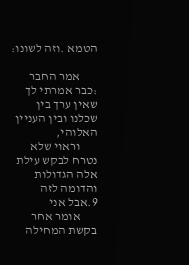הטמא .וזה לשונו:

       אמר החבר :כבר אמרתי לך שאין ערך בין שכלנו ובין העניין האלוהי,
       וראוי שלא נטרח לבקש עילת אלה הגדולות והדומה לזה 9.אבל אני
       אומר אחר בקשת המחילה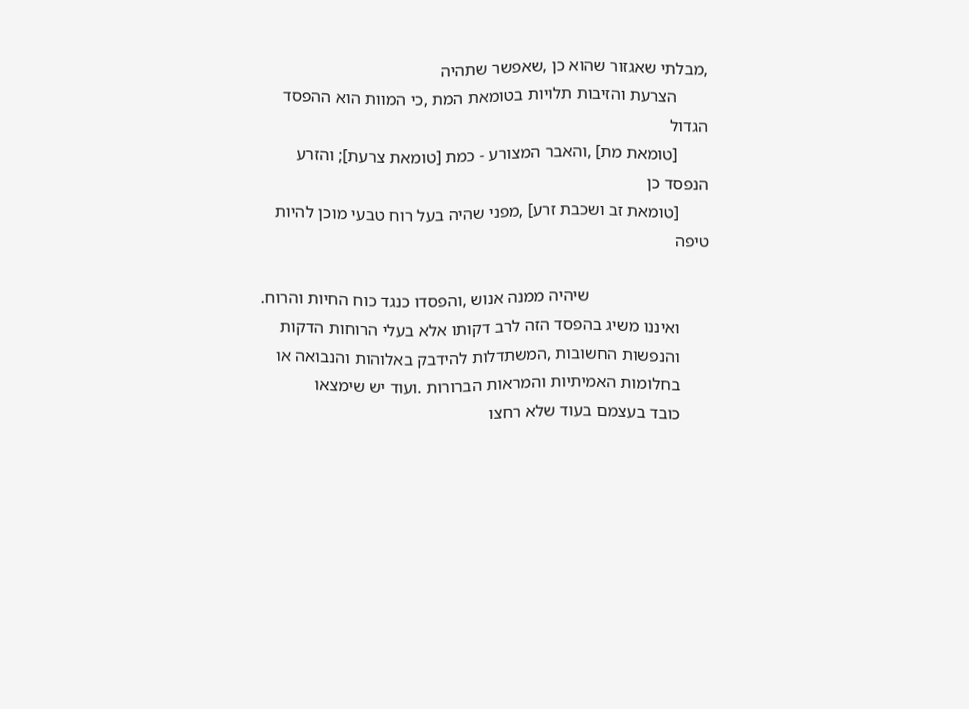,מבלתי שאגזור שהוא כן ,שאפשר שתהיה
       הצרעת והזיבות תלויות בטומאת המת ,כי המוות הוא ההפסד הגדול
       [טומאת מת] ,והאבר המצורע ‑ כמת [טומאת צרעת]; והזרע הנפסד כן
       [טומאת זב ושכבת זרע] ,מפני שהיה בעל רוח טבעי מוכן להיות טיפה

                            שיהיה ממנה אנוש ,והפסדו כנגד כוח החיות והרוח.
       ואיננו משיג בהפסד הזה לרב דקותו אלא בעלי הרוחות הדקות
       והנפשות החשובות ,המשתדלות להידבק באלוהות והנבואה או
       בחלומות האמיתיות והמראות הברורות .ועוד יש שימצאו
       כובד בעצמם בעוד שלא רחצו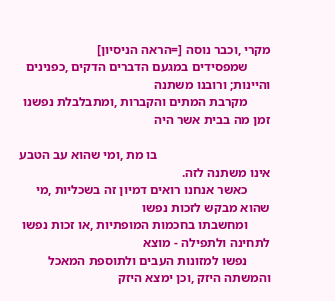מקרי ,וכבר נוסה [=הראה הניסיון]
       שמפסידים במגעם הדברים הדקים ,כפנינים והיינות; ורובנו משתנה
       מקרבת המתים והקברות ,ומתבלבלת נפשנו זמן מה בבית אשר היה

                                   בו מת ,ומי שהוא עב הטבע אינו משתנה לזה.
       כאשר אנחנו רואים דמיון זה בשכליות ,מי שהוא מבקש לזכות נפשו
       ומחשבתו בחכמות המופתיות ,או זכות נפשו לתחינה ולתפילה ‑ מוצא
       נפשו למזונות העבים ולתוספת המאכל והמשתה היזק ,וכן ימצא היזק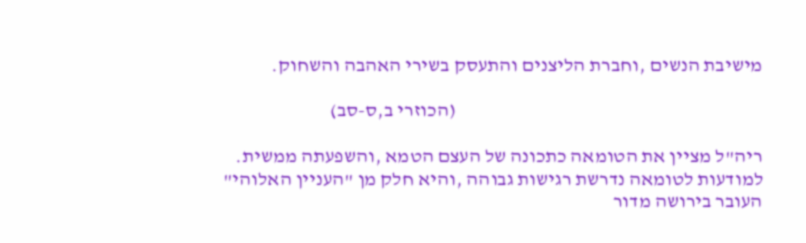מישיבת הנשים ,וחברת הליצנים והתעסק בשירי האהבה והשחוק.

                                                                               (הכוזרי ב,ס-סב)

ריה"ל מציין את הטומאה כתכונה של העצם הטמא ,והשפעתה ממשית.
למודעות לטומאה נדרשת רגישות גבוהה ,והיא חלק מן "העניין האלוהי"
העובר בירושה מדור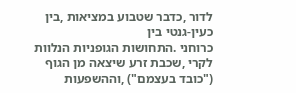לדור ,כדבר שטבוע במציאות ,בין כעין-גנטי בין
כרוחני .התחושות הגופניות הנלוות לקרי ,שכבת זרע שיצאה מן הגוף
("כובד בעצמם") ,וההשפעות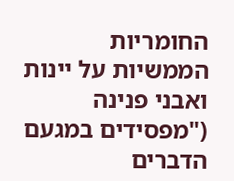החומריות הממשיות על יינות ואבני פנינה
("מפסידים במגעם הדברים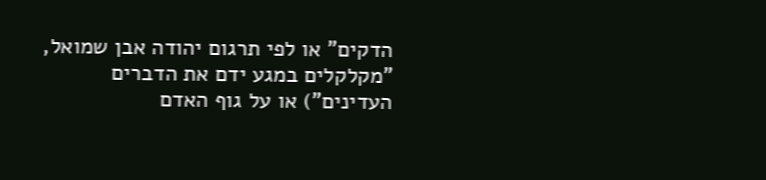הדקים" או לפי תרגום יהודה אבן שמואל,
"מקלקלים במגע ידם את הדברים העדינים") או על גוף האדם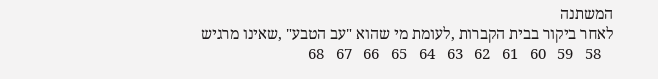המשתנה
לאחר ביקור בבית הקברות ,לעומת מי שהוא "עב הטבע" ,שאינו מרגיש
   58   59   60   61   62   63   64   65   66   67   68